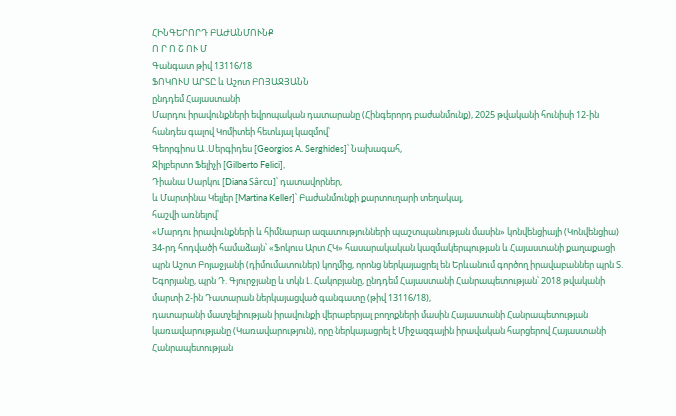ՀԻՆԳԵՐՈՐԴ ԲԱԺԱՆՄՈՒՆՔ
Ո Ր Ո Շ ՈՒ Մ
Գանգատ թիվ 13116/18
ՖՈԿՈՒՍ ԱՐՏԸ և Աշոտ ԲՈՅԱՋՅԱՆՆ
ընդդեմ Հայաստանի
Մարդու իրավունքների եվրոպական դատարանը (Հինգերորդ բաժանմունք), 2025 թվականի հունիսի 12-ին հանդես գալով Կոմիտեի հետևյալ կազմով՝
Գեորգիոս Ա .Սերգիդես [Georgios A. Serghides]՝ Նախագահ,
Ջիլբերտո Ֆելիչի [Gilberto Felici],
Դիանա Սարկու [Diana Sârcu]՝ դատավորներ,
և Մարտինա Կելլեր [Martina Keller]՝ Բաժանմունքի քարտուղարի տեղակալ,
հաշվի առնելով՝
«Մարդու իրավունքների և հիմնարար ազատությունների պաշտպանության մասին» կոնվենցիայի (Կոնվենցիա) 34-րդ հոդվածի համաձայն՝ «Ֆոկուս Արտ ՀԿ» հասարակական կազմակերպության և Հայաստանի քաղաքացի պրն Աշոտ Բոյաջյանի (դիմումատուներ) կողմից, որոնց ներկայացրել են Երևանում գործող իրավաբաններ պրն Տ. Եգորյանը, պրն Դ. Գյուրջյանը և տկն Լ. Հակոբյանը, ընդդեմ Հայաստանի Հանրապետության՝ 2018 թվականի մարտի 2-ին Դատարան ներկայացված գանգատը (թիվ 13116/18),
դատարանի մատչելիության իրավունքի վերաբերյալ բողոքների մասին Հայաստանի Հանրապետության կառավարությանը (Կառավարություն), որը ներկայացրել է Միջազգային իրավական հարցերով Հայաստանի Հանրապետության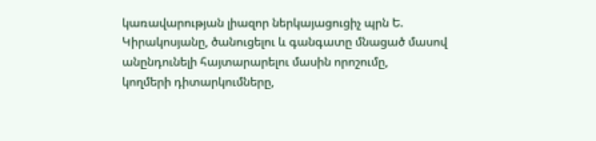կառավարության լիազոր ներկայացուցիչ պրն Ե. Կիրակոսյանը, ծանուցելու և գանգատը մնացած մասով անընդունելի հայտարարելու մասին որոշումը,
կողմերի դիտարկումները,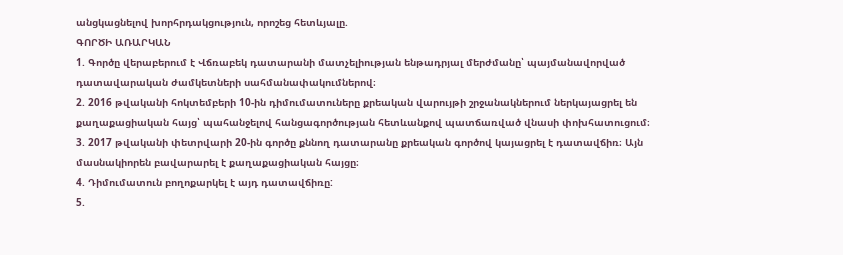անցկացնելով խորհրդակցություն, որոշեց հետևյալը.
ԳՈՐԾԻ ԱՌԱՐԿԱՆ
1. Գործը վերաբերում է Վճռաբեկ դատարանի մատչելիության ենթադրյալ մերժմանը՝ պայմանավորված դատավարական ժամկետների սահմանափակումներով։
2. 2016 թվականի հոկտեմբերի 10-ին դիմումատուները քրեական վարույթի շրջանակներում ներկայացրել են քաղաքացիական հայց՝ պահանջելով հանցագործության հետևանքով պատճառված վնասի փոխհատուցում։
3. 2017 թվականի փետրվարի 20-ին գործը քննող դատարանը քրեական գործով կայացրել է դատավճիռ։ Այն մասնակիորեն բավարարել է քաղաքացիական հայցը։
4. Դիմումատուն բողոքարկել է այդ դատավճիռը:
5.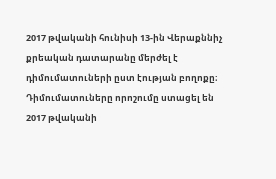2017 թվականի հունիսի 13-ին Վերաքննիչ քրեական դատարանը մերժել է դիմումատուների ըստ էության բողոքը։ Դիմումատուները որոշումը ստացել են 2017 թվականի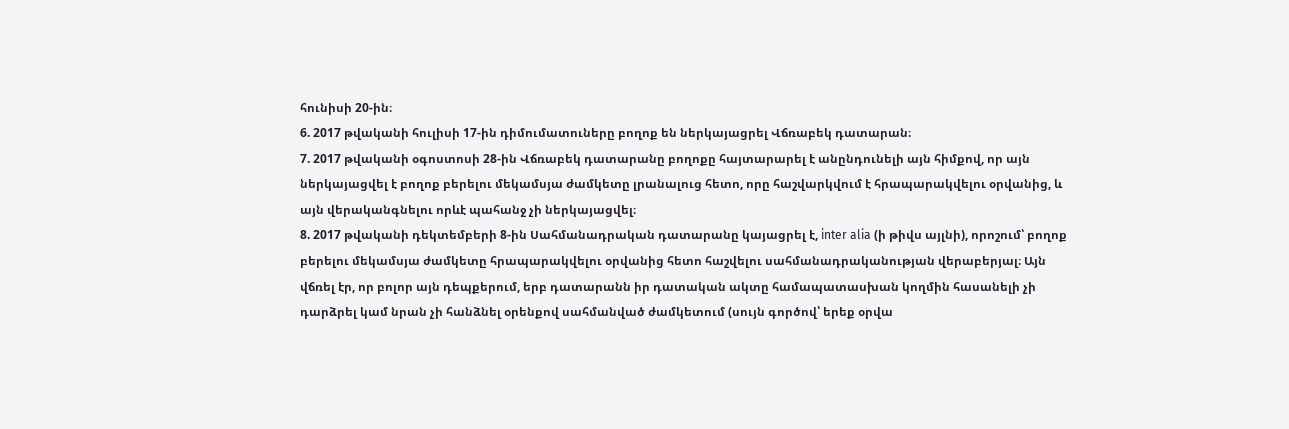հունիսի 20-ին։
6. 2017 թվականի հուլիսի 17-ին դիմումատուները բողոք են ներկայացրել Վճռաբեկ դատարան։
7. 2017 թվականի օգոստոսի 28-ին Վճռաբեկ դատարանը բողոքը հայտարարել է անընդունելի այն հիմքով, որ այն ներկայացվել է բողոք բերելու մեկամսյա ժամկետը լրանալուց հետո, որը հաշվարկվում է հրապարակվելու օրվանից, և այն վերականգնելու որևէ պահանջ չի ներկայացվել։
8. 2017 թվականի դեկտեմբերի 8-ին Սահմանադրական դատարանը կայացրել է, inter alia (ի թիվս այլնի), որոշում՝ բողոք բերելու մեկամսյա ժամկետը հրապարակվելու օրվանից հետո հաշվելու սահմանադրականության վերաբերյալ։ Այն վճռել էր, որ բոլոր այն դեպքերում, երբ դատարանն իր դատական ակտը համապատասխան կողմին հասանելի չի դարձրել կամ նրան չի հանձնել օրենքով սահմանված ժամկետում (սույն գործով՝ երեք օրվա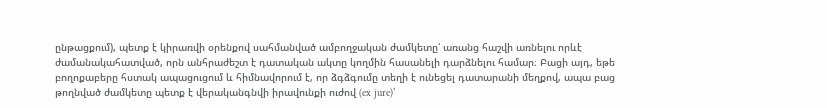ընթացքում), պետք է կիրառվի օրենքով սահմանված ամբողջական ժամկետը՝ առանց հաշվի առնելու որևէ ժամանակահատված, որն անհրաժեշտ է դատական ակտը կողմին հասանելի դարձնելու համար։ Բացի այդ, եթե բողոքաբերը հստակ ապացուցում և հիմնավորում է, որ ձգձգումը տեղի է ունեցել դատարանի մեղքով, ապա բաց թողնված ժամկետը պետք է վերականգնվի իրավունքի ուժով (ex jure)՝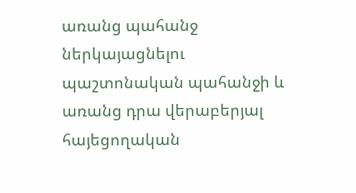առանց պահանջ ներկայացնելու պաշտոնական պահանջի և առանց դրա վերաբերյալ հայեցողական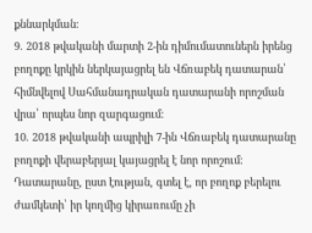քննարկման։
9. 2018 թվականի մարտի 2-ին դիմումատուներն իրենց բողոքը կրկին ներկայացրել են Վճռաբեկ դատարան՝ հիմնվելով Սահմանադրական դատարանի որոշման վրա՝ որպես նոր զարգացում։
10. 2018 թվականի ապրիլի 7-ին Վճռաբեկ դատարանը բողոքի վերաբերյալ կայացրել է նոր որոշում։ Դատարանը, ըստ էության, գտել է, որ բողոք բերելու ժամկետի՝ իր կողմից կիրառումը չի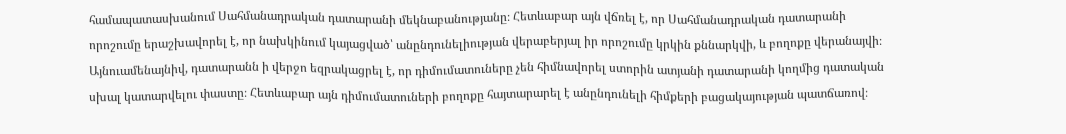համապատասխանում Սահմանադրական դատարանի մեկնաբանությանը։ Հետևաբար այն վճռել է, որ Սահմանադրական դատարանի որոշումը երաշխավորել է, որ նախկինում կայացված՝ անընդունելիության վերաբերյալ իր որոշումը կրկին քննարկվի, և բողոքը վերանայվի։ Այնուամենայնիվ, դատարանն ի վերջո եզրակացրել է, որ դիմումատուները չեն հիմնավորել ստորին ատյանի դատարանի կողմից դատական սխալ կատարվելու փաստը։ Հետևաբար այն դիմումատուների բողոքը հայտարարել է անընդունելի հիմքերի բացակայության պատճառով։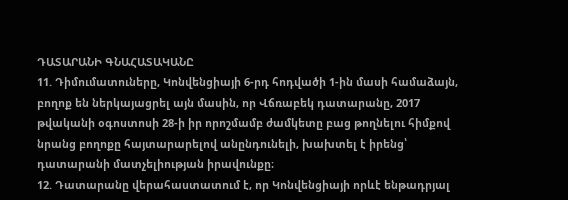ԴԱՏԱՐԱՆԻ ԳՆԱՀԱՏԱԿԱՆԸ
11. Դիմումատուները, Կոնվենցիայի 6-րդ հոդվածի 1-ին մասի համաձայն, բողոք են ներկայացրել այն մասին, որ Վճռաբեկ դատարանը, 2017 թվականի օգոստոսի 28-ի իր որոշմամբ ժամկետը բաց թողնելու հիմքով նրանց բողոքը հայտարարելով անընդունելի, խախտել է իրենց՝ դատարանի մատչելիության իրավունքը։
12. Դատարանը վերահաստատում է, որ Կոնվենցիայի որևէ ենթադրյալ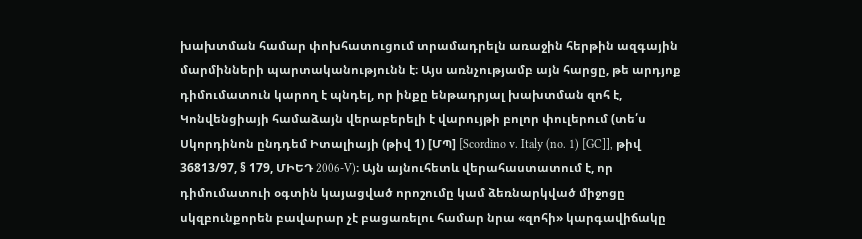խախտման համար փոխհատուցում տրամադրելն առաջին հերթին ազգային մարմինների պարտականությունն է։ Այս առնչությամբ այն հարցը, թե արդյոք դիմումատուն կարող է պնդել, որ ինքը ենթադրյալ խախտման զոհ է, Կոնվենցիայի համաձայն վերաբերելի է վարույթի բոլոր փուլերում (տե՛ս Սկորդինոն ընդդեմ Իտալիայի (թիվ 1) [ՄՊ] [Scordino v. Italy (no. 1) [GC]], թիվ 36813/97, § 179, ՄԻԵԴ 2006-V)։ Այն այնուհետև վերահաստատում է, որ դիմումատուի օգտին կայացված որոշումը կամ ձեռնարկված միջոցը սկզբունքորեն բավարար չէ բացառելու համար նրա «զոհի» կարգավիճակը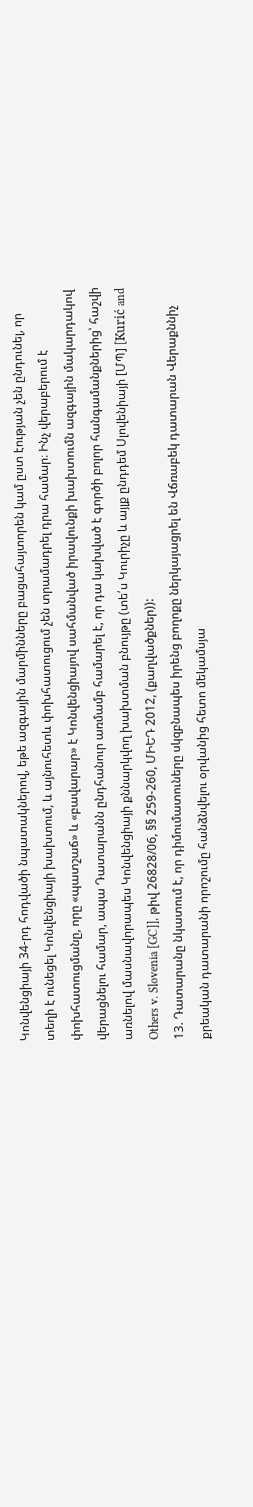Կոնվենցիայի 34-րդ հոդվածի նպատակներով, եթե ազգային մարմինները բացահայտորեն կամ ըստ էության չեն ընդունել, որ տեղի է ունեցել Կոնվենցիայի խախտում, և այնուհետև փոխհատուցում չեն տրամադրել դրա համար։ Ինչ վերաբերում է փոխհատուցմանը, որը «պատշաճ» և «բավարար» է Կոնվենցիայով սահմանված իրավունքի խախտումն ազգային մակարդակով վերացնելու համար, ապա Դատարանն ընդհանուր առմամբ համարել է, որ դա կախված է գործի բոլոր հանգամանքներից՝ հաշվի առնելով մասնավորապես Կոնվենցիայի քննարկվող խախտման բնույթը (տե՛ս Կուրիչը և այլք ընդդեմ Սլովենիայի [ՄՊ] [Kurić and Others v. Slovenia [GC]], թիվ 26828/06, §§ 259-260, ՄԻԵԴ 2012, (քաղվածքներ)):
13. Դատարանը նկատում է, որ դիմումատուները սկզբնապես իրենց բողոքը ներկայացրել են Վճռաբեկ դատարան Վերաքննիչ քրեական դատարանի որոշումը հանձնվելու օրվանից հետո մեկամսյա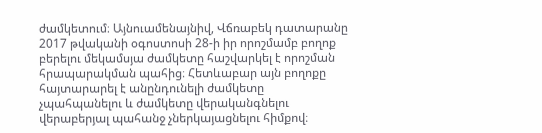ժամկետում։ Այնուամենայնիվ, Վճռաբեկ դատարանը 2017 թվականի օգոստոսի 28-ի իր որոշմամբ բողոք բերելու մեկամսյա ժամկետը հաշվարկել է որոշման հրապարակման պահից։ Հետևաբար այն բողոքը հայտարարել է անընդունելի ժամկետը չպահպանելու և ժամկետը վերականգնելու վերաբերյալ պահանջ չներկայացնելու հիմքով։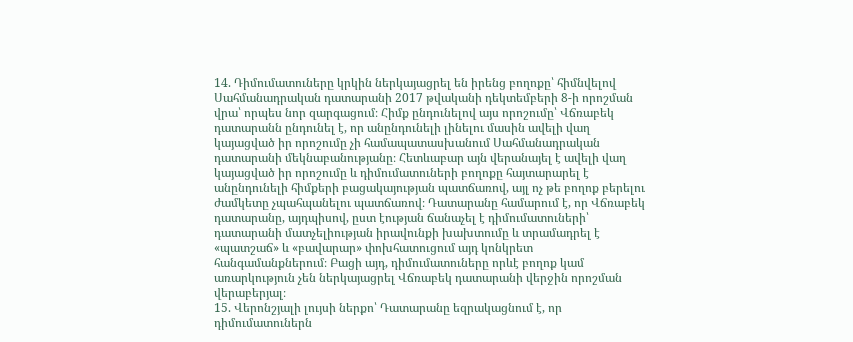14. Դիմումատուները կրկին ներկայացրել են իրենց բողոքը՝ հիմնվելով Սահմանադրական դատարանի 2017 թվականի դեկտեմբերի 8-ի որոշման վրա՝ որպես նոր զարգացում։ Հիմք ընդունելով այս որոշումը՝ Վճռաբեկ դատարանն ընդունել է, որ անընդունելի լինելու մասին ավելի վաղ կայացված իր որոշումը չի համապատասխանում Սահմանադրական դատարանի մեկնաբանությանը։ Հետևաբար այն վերանայել է ավելի վաղ կայացված իր որոշումը և դիմումատուների բողոքը հայտարարել է անընդունելի հիմքերի բացակայության պատճառով, այլ ոչ թե բողոք բերելու ժամկետը չպահպանելու պատճառով։ Դատարանը համարում է, որ Վճռաբեկ դատարանը, այդպիսով, ըստ էության ճանաչել է դիմումատուների՝ դատարանի մատչելիության իրավունքի խախտումը և տրամադրել է «պատշաճ» և «բավարար» փոխհատուցում այդ կոնկրետ հանգամանքներում։ Բացի այդ, դիմումատուները որևէ բողոք կամ առարկություն չեն ներկայացրել Վճռաբեկ դատարանի վերջին որոշման վերաբերյալ։
15. Վերոնշյալի լույսի ներքո՝ Դատարանը եզրակացնում է, որ դիմումատուներն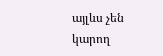այլևս չեն կարող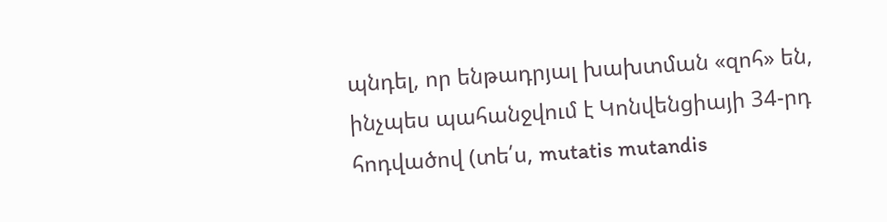պնդել, որ ենթադրյալ խախտման «զոհ» են, ինչպես պահանջվում է Կոնվենցիայի 34-րդ հոդվածով (տե՛ս, mutatis mutandis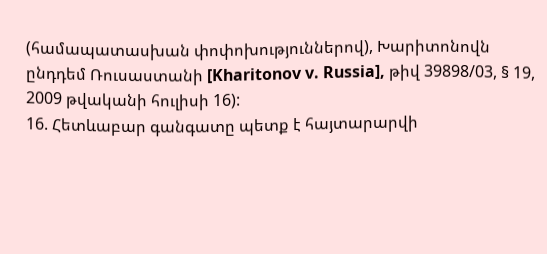(համապատասխան փոփոխություններով), Խարիտոնովն ընդդեմ Ռուսաստանի [Kharitonov v. Russia], թիվ 39898/03, § 19, 2009 թվականի հուլիսի 16):
16. Հետևաբար գանգատը պետք է հայտարարվի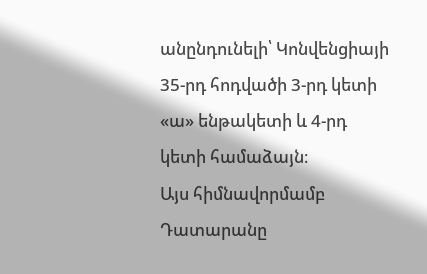անընդունելի՝ Կոնվենցիայի 35-րդ հոդվածի 3-րդ կետի «ա» ենթակետի և 4-րդ կետի համաձայն։
Այս հիմնավորմամբ Դատարանը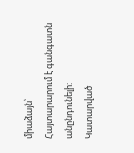միաձայն՝
Հայտարարում է գանգատն անընդունելի:
Կատարված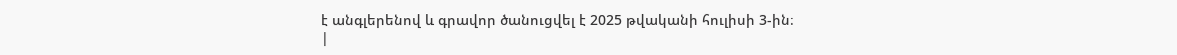է անգլերենով և գրավոր ծանուցվել է 2025 թվականի հուլիսի 3-ին։
|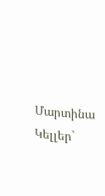Մարտինա Կելլեր`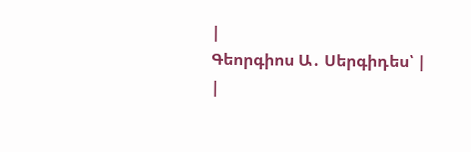|
Գեորգիոս Ա․ Սերգիդես՝ |
|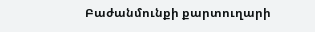Բաժանմունքի քարտուղարի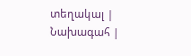տեղակալ |
Նախագահ |